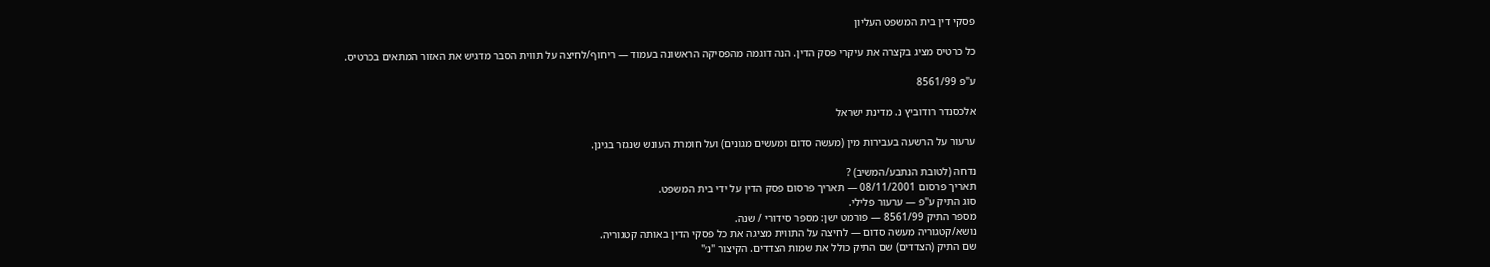פסקי דין בית המשפט העליון

כל כרטיס מציג בקצרה את עיקרי פסק הדין. הנה דוגמה מהפסיקה הראשונה בעמוד — ריחוף/לחיצה על תווית הסבר מדגיש את האזור המתאים בכרטיס.

ע"פ 8561/99

אלכסנדר רודוביץ נ. מדינת ישראל

ערעור על הרשעה בעבירות מין (מעשה סדום ומעשים מגונים) ועל חומרת העונש שנגזר בגינן.

נדחה (לטובת הנתבע/המשיב) ?
תאריך פרסום 08/11/2001 — תאריך פרסום פסק הדין על ידי בית המשפט.
סוג התיק ע"פ — ערעור פלילי.
מספר התיק 8561/99 — פורמט ישן: מספר סידורי / שנה.
נושא/קטגוריה מעשה סדום — לחיצה על התווית מציגה את כל פסקי הדין באותה קטגוריה.
שם התיק (הצדדים) שם התיק כולל את שמות הצדדים. הקיצור "נ׳"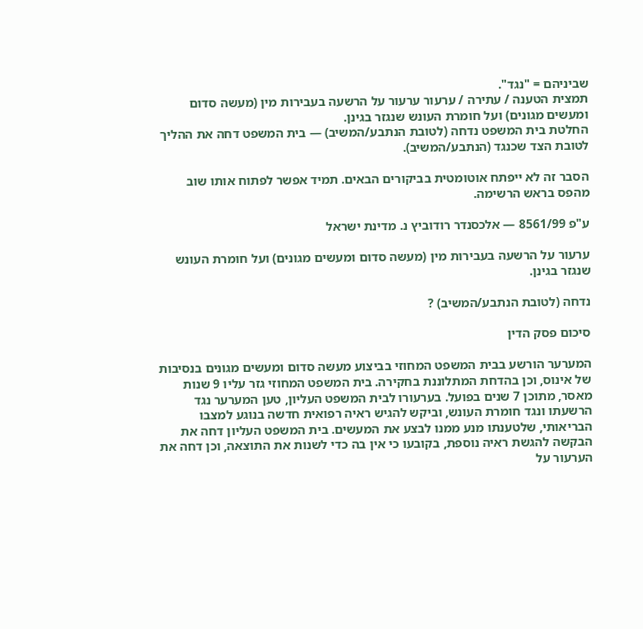שביניהם = "נגד".
תמצית הטענה / עתירה / ערעור ערעור על הרשעה בעבירות מין (מעשה סדום ומעשים מגונים) ועל חומרת העונש שנגזר בגינן.
החלטת בית המשפט נדחה (לטובת הנתבע/המשיב) — בית המשפט דחה את ההליך לטובת הצד שכנגד (הנתבע/המשיב).

הסבר זה לא ייפתח אוטומטית בביקורים הבאים. תמיד אפשר לפתוח אותו שוב מהפס בראש הרשימה.

ע"פ 8561/99 — אלכסנדר רודוביץ נ. מדינת ישראל

ערעור על הרשעה בעבירות מין (מעשה סדום ומעשים מגונים) ועל חומרת העונש שנגזר בגינן.

נדחה (לטובת הנתבע/המשיב) ?

סיכום פסק הדין

המערער הורשע בבית המשפט המחוזי בביצוע מעשה סדום ומעשים מגונים בנסיבות של אינוס, וכן בהדחת המתלוננת בחקירה. בית המשפט המחוזי גזר עליו 9 שנות מאסר, מתוכן 7 שנים בפועל. בערעורו לבית המשפט העליון, טען המערער נגד הרשעתו ונגד חומרת העונש, וביקש להגיש ראיה רפואית חדשה בנוגע למצבו הבריאותי, שלטענתו מנע ממנו לבצע את המעשים. בית המשפט העליון דחה את הבקשה להגשת ראיה נוספת, בקובעו כי אין בה כדי לשנות את התוצאה, וכן דחה את הערעור על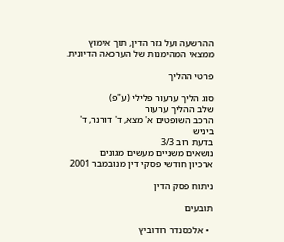ההרשעה ועל גזר הדין, תוך אימוץ ממצאי המהימנות של הערכאה הדיונית.

פרטי ההליך

סוג הליך ערעור פלילי (ע"פ)
שלב ההליך ערעור
הרכב השופטים א' מצא, ד' דורנר, ד' ביניש
בדעת רוב 3/3
נושאים משניים מעשים מגונים
ארכיון חודשי פסקי דין מנובמבר 2001

ניתוח פסק הדין

תובעים

  • אלכסנדר רודוביץ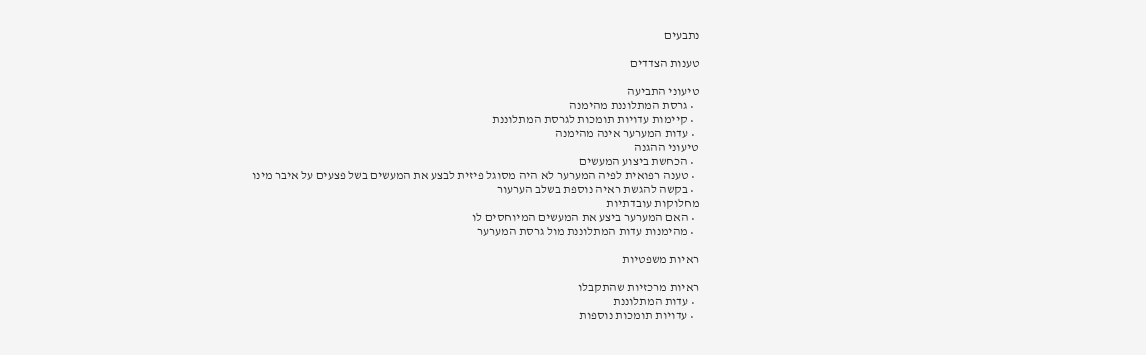נתבעים

טענות הצדדים

טיעוני התביעה
  • גרסת המתלוננת מהימנה
  • קיימות עדויות תומכות לגרסת המתלוננת
  • עדות המערער אינה מהימנה
טיעוני ההגנה
  • הכחשת ביצוע המעשים
  • טענה רפואית לפיה המערער לא היה מסוגל פיזית לבצע את המעשים בשל פצעים על איבר מינו
  • בקשה להגשת ראיה נוספת בשלב הערעור
מחלוקות עובדתיות
  • האם המערער ביצע את המעשים המיוחסים לו
  • מהימנות עדות המתלוננת מול גרסת המערער

ראיות משפטיות

ראיות מרכזיות שהתקבלו
  • עדות המתלוננת
  • עדויות תומכות נוספות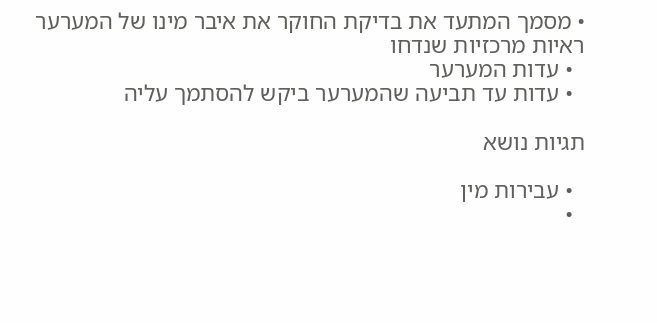• מסמך המתעד את בדיקת החוקר את איבר מינו של המערער
ראיות מרכזיות שנדחו
  • עדות המערער
  • עדות עד תביעה שהמערער ביקש להסתמך עליה

תגיות נושא

  • עבירות מין
  •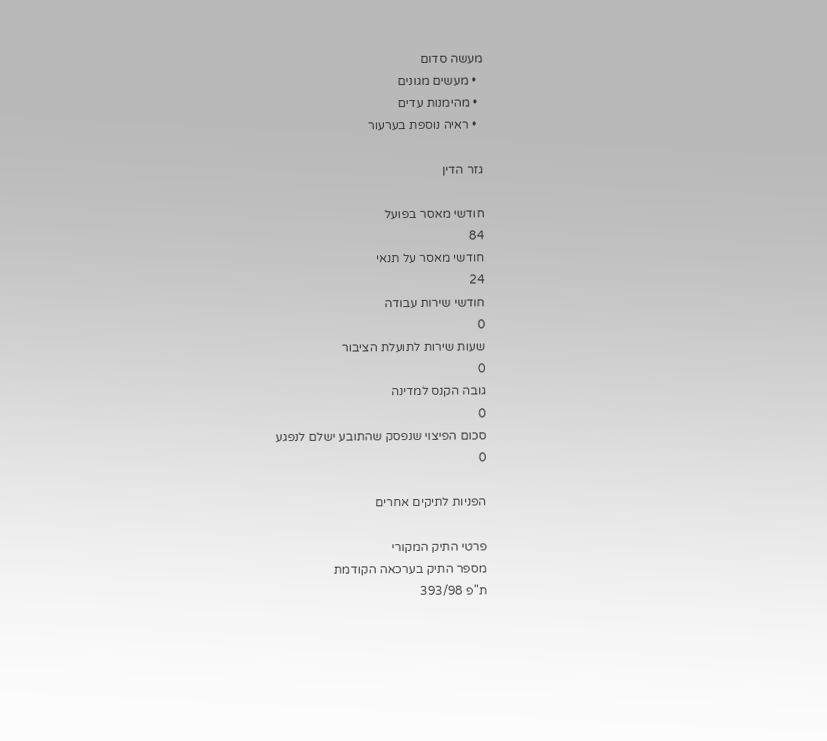מעשה סדום
  • מעשים מגונים
  • מהימנות עדים
  • ראיה נוספת בערעור

גזר הדין

חודשי מאסר בפועל
84
חודשי מאסר על תנאי
24
חודשי שירות עבודה
0
שעות שירות לתועלת הציבור
0
גובה הקנס למדינה
0
סכום הפיצוי שנפסק שהתובע ישלם לנפגע
0

הפניות לתיקים אחרים

פרטי התיק המקורי
מספר התיק בערכאה הקודמת
ת"פ 393/98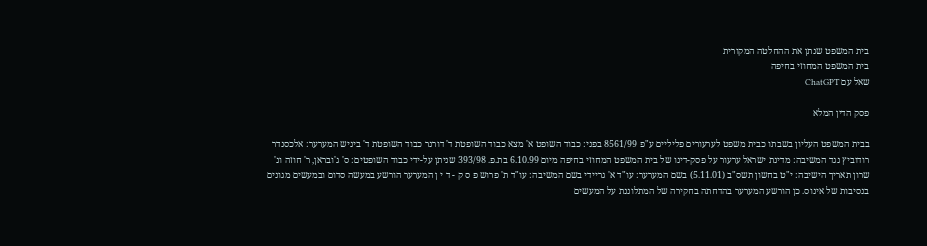בית המשפט שנתן את ההחלטה המקורית
בית המשפט המחוזי בחיפה
שאל עם ChatGPT

פסק הדין המלא

בבית המשפט העליון בשבתו כבית משפט לערעורים פליליים ע"פ 8561/99 בפני: כבוד השופט א' מצא כבוד השופטת ד' דורנר כבוד השופטת ד' ביניש המערער: אלכסנדר רודוביץ נגד המשיבה: מדינת ישראל ערעור על פסק-דינו של בית המשפט המחוזי בחיפה מיום 6.10.99 בת.פ. 393/98 שניתן על-ידי כבוד השופטים: ס' ג'ובראן, ר' חוזה ונ' שרון תאריך הישיבה: י"ט בחשון תשס"ב (5.11.01) בשם המערער: עו"ד א' גריידי בשם המשיבה: עו"ד ת' פרוש פ ס ק - ד י ן המערער הורשע במעשה סדום ובמעשים מגונים בנסיבות של אינוס. כן הורשע המערער בהדחתה בחקירה של המתלוננת על המעשים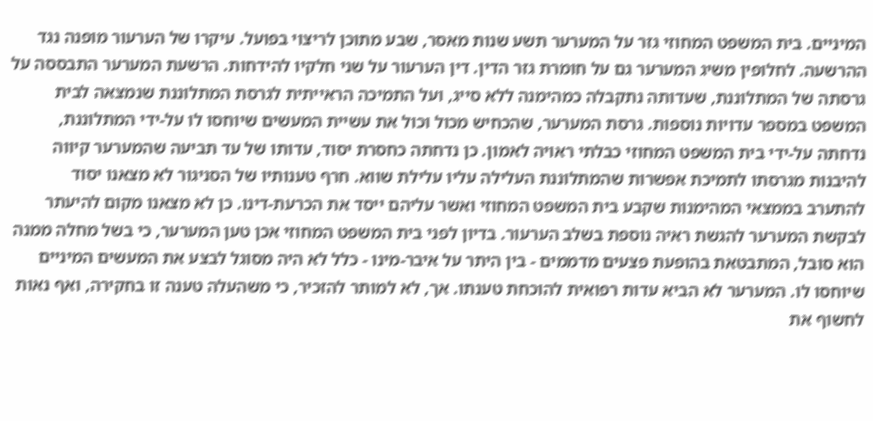המיניים. בית המשפט המחוזי גזר על המערער תשע שנות מאסר, שבע מתוכן לריצוי בפועל. עיקרו של הערעור מופנה נגד ההרשעה. לחלופין משיג המערער גם על חומרת גזר הדין. דין הערעור על שני חלקיו להידחות. הרשעת המערער התבססה על גרסתה של המתלוננת, שעדותה נתקבלה כמהימנה ללא סייג, ועל התמיכה הראייתית לגרסת המתלוננת שנמצאה לבית המשפט במספר עדויות נוספות. גרסת המערער, שהכחיש מכול וכול את עשיית המעשים שיוחסו לו על-ידי המתלוננת, נדחתה על-ידי בית המשפט המחוזי כבלתי ראויה לאמון. כן נדחתה כחסרת יסוד, עדותו של עד תביעה שהמערער קיווה להיבנות מגרסתו לתמיכת אפשרות שהמתלוננת העלילה עליו עלילת שווא. חרף טענותיו של הסניגור לא מצאנו יסוד להתערב בממצאי המהימנות שקבע בית המשפט המחוזי ואשר עליהם ייסד את הכרעת-דינו. כן לא מצאנו מקום להיעתר לבקשת המערער להגשת ראיה נוספת בשלב הערעור. בדיון לפני בית המשפט המחוזי אכן טען המערער, כי בשל מחלה ממנה הוא סובל, המתבטאת בהופעת פצעים מדממים - בין היתר על איבר-מינו - כלל לא היה מסוגל לבצע את המעשים המיניים שיוחסו לו. המערער לא הביא עדות רפואית להוכחת טענתו. אך, לא למותר להזכיר, כי משהעלה טענה זו בחקירה, ואף נאות לחשוף את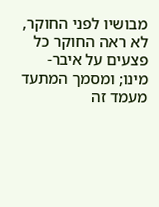מבושיו לפני החוקר, לא ראה החוקר כל פצעים על איבר-מינו; ומסמך המתעד מעמד זה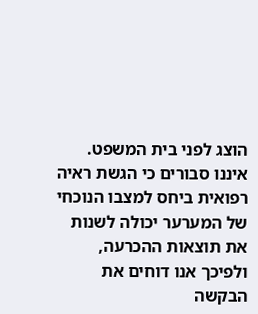הוצג לפני בית המשפט. איננו סבורים כי הגשת ראיה רפואית ביחס למצבו הנוכחי של המערער יכולה לשנות את תוצאות ההכרעה, ולפיכך אנו דוחים את הבקשה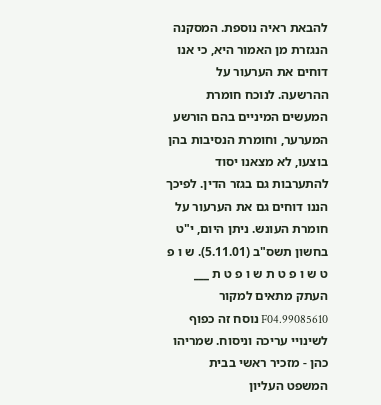להבאת ראיה נוספת. המסקנה הנגזרת מן האמור היא, כי אנו דוחים את הערעור על ההרשעה. לנוכח חומרת המעשים המיניים בהם הורשע המערער, וחומרת הנסיבות בהן בוצעו, לא מצאנו יסוד להתערבות גם בגזר הדין. לפיכך הננו דוחים גם את הערעור על חומרת העונש. ניתן היום, י"ט בחשון תשס"ב (5.11.01). ש ו פ ט ש ו פ ט ת ש ו פ ט ת ___ העתק מתאים למקור 99085610.F04 נוסח זה כפוף לשינויי עריכה וניסוח. שמריהו כהן - מזכיר ראשי בבית המשפט העליון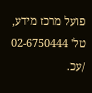פועל מרכז מידע, טל' 02-6750444 /עכ.